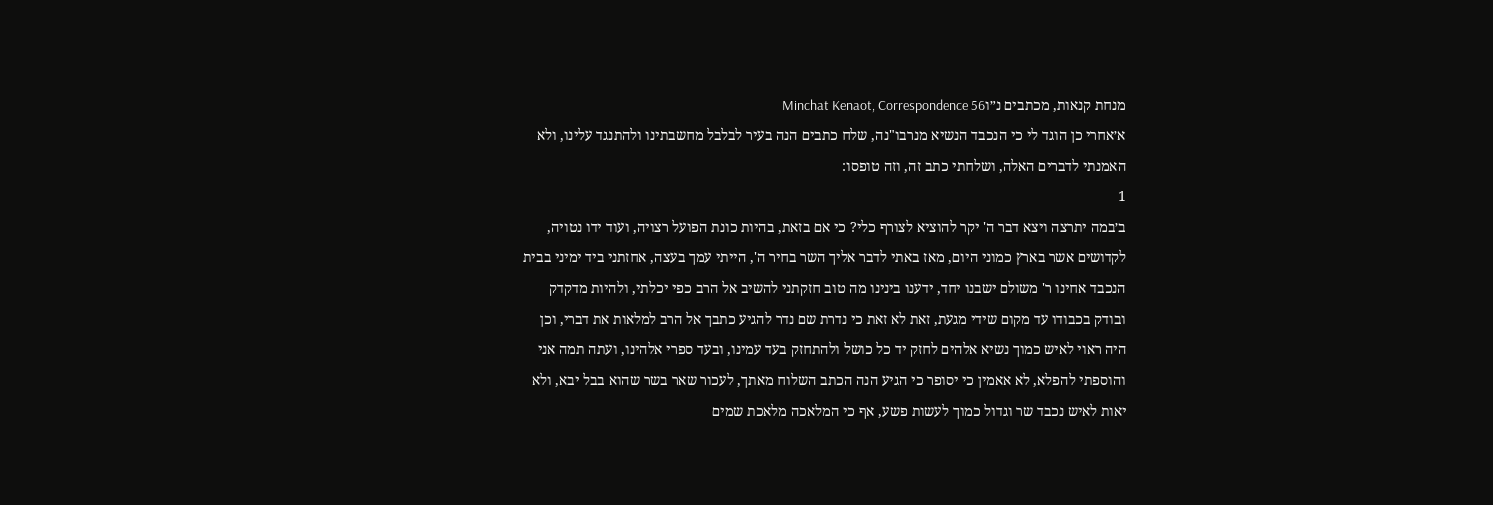מנחת קנאות, מכתבים נ״וMinchat Kenaot, Correspondence 56
א׳אחרי כן הוגד לי כי הנכבד הנשיא מנרבו"נה, שלח כתבים הנה בעיר לבלבל מחשבתינו ולהתנגד עלינו, ולא האמנתי לדברים האלה, ושלחתי כתב זה, וזה טופסו:
1
ב׳במה יתרצה ויצא דבר ה' יקר להוציא לצורף כלי? כי אם בזאת, בהיות כונת הפועל רצויה, ועוד ידו נטויה, לקדושים אשר בארץ כמוני היום, מאז באתי לדבר אליך השר בחיר ה', הייתי עמך בעצה, אחזתני ביד ימיני בבית הנכבד אחינו ר' משולם ישבנו יחד, ידענו בינינו מה טוב חזקתני להשיב אל הרב כפי יכלתי, ולהיות מדקדק ובודק בכבודו עד מקום שידי מגעת, זאת לא זאת כי נדרת שם נדר להגיע כתבך אל הרב למלאות את דברי, וכן היה ראוי לאיש כמוך נשיא אלהים לחזק יד כל כושל ולהתחזק בעד עמינו, ובעד ספרי אלהינו, ועתה תמה אני והוספתי להפלא, לא אאמין כי יסופר כי הגיע הנה הכתב השלוח מאתך, לעכור שאר בשר שהוא בבל יבא, ולא יאות לאיש נכבד שר וגדול כמוך לעשות פשע, אף כי המלאכה מלאכת שמים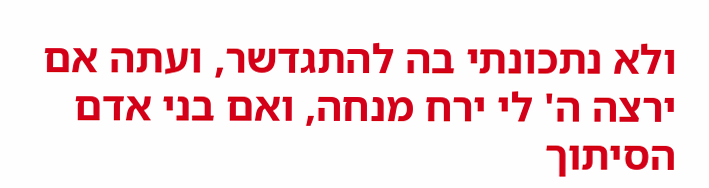ולא נתכונתי בה להתגדשר, ועתה אם ירצה ה' לי ירח מנחה, ואם בני אדם הסיתוך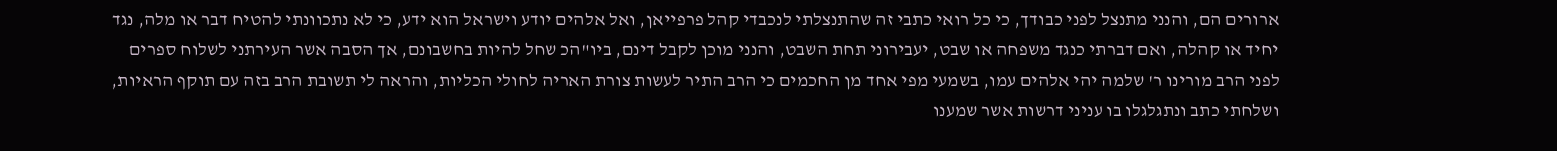ארורים הם, והנני מתנצל לפני כבודך, כי כל רואי כתבי זה שהתנצלתי לנכבדי קהל פרפייאן, ואל אלהים יודע וישראל הוא ידע, כי לא נתכוונתי להטיח דבר או מלה, נגד יחיד או קהלה, ואם דברתי כנגד משפחה או שבט, יעבירוני תחת השבט, והנני מוכן לקבל דינם, ביו"הכ שחל להיות בחשבונם, אך הסבה אשר העירתני לשלוח ספרים לפני הרב מורינו ר' שלמה יהי אלהים עמו, בשמעי מפי אחד מן החכמים כי הרב התיר לעשות צורת האריה לחולי הכליות, והראה לי תשובת הרב בזה עם תוקף הראיות, ושלחתי כתב ונתגלגלו בו עניני דרשות אשר שמענו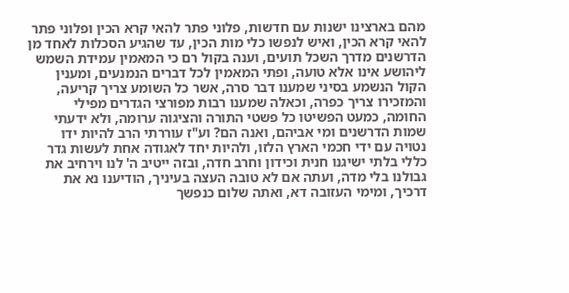מהם בארצינו ישנות עם חדשות, פלוני פתר להאי קרא הכין ופלוני פתר להאי קרא הכין, ואיש לנפשו כלי מות הכין, עד שהגיע הסכלות לאחד מן הדרשנים מדרך השכל תועים, וענה בקול רם כי המאמין עמידת השמש ליהושע אינו אלא טועה, ופתי המאמין לכל דברים הנמנעים, ומענין הקול הנשמע בסיני שמענו דבר סרה, אשר כל השומע צריך קריעה, והמזכירו צריך כפרה, וכאלה שמענו רבות מפורצי הגדרים מפילי החומה, כמעט הפשיטו כל פשטי התורה והציגוה ערומה, ולא ידעתי שמות הדרשנים ומי אביהם, ואנה הם? וע"ז עוררתי הרב להיות ידו נטויה עם ידי חכמי הארץ הלזו, ולהיות יחד לאגודה אחת לעשות גדר כללי בלתי ישיגנו חנית וכידון וחרב חדה, ובזה ייטיב ה' לנו וירחיב את גבולנו בלי מדה, ועתה אם לא טובה העצה בעיניך, הודיענו נא את דרכיך, ומימי העזובה דא, ואתה שלום כנפשך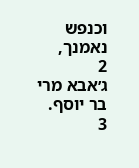וכנפש נאמנך,
2
ג׳אבא מרי בר יוסף.
3